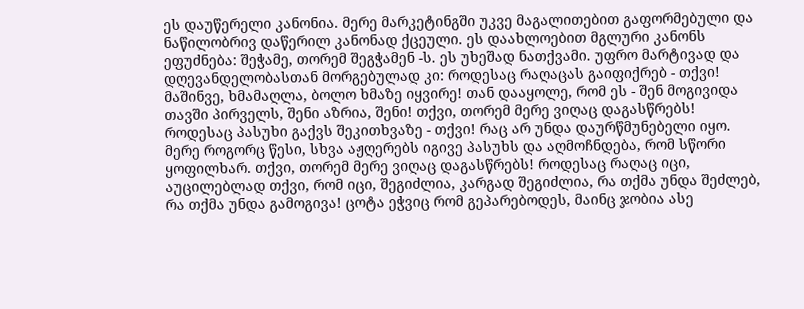ეს დაუწერელი კანონია. მერე მარკეტინგში უკვე მაგალითებით გაფორმებული და ნაწილობრივ დაწერილ კანონად ქცეული. ეს დაახლოებით მგლური კანონს ეფუძნება: შეჭამე, თორემ შეგჭამენ -ს. ეს უხეშად ნათქვამი. უფრო მარტივად და დღევანდელობასთან მორგებულად კი: როდესაც რაღაცას გაიფიქრებ - თქვი! მაშინვე, ხმამაღლა, ბოლო ხმაზე იყვირე! თან დააყოლე, რომ ეს - შენ მოგივიდა თავში პირველს, შენი აზრია, შენი! თქვი, თორემ მერე ვიღაც დაგასწრებს! როდესაც პასუხი გაქვს შეკითხვაზე - თქვი! რაც არ უნდა დაურწმუნებელი იყო. მერე როგორც წესი, სხვა აჟღერებს იგივე პასუხს და აღმოჩნდება, რომ სწორი ყოფილხარ. თქვი, თორემ მერე ვიღაც დაგასწრებს! როდესაც რაღაც იცი, აუცილებლად თქვი, რომ იცი, შეგიძლია, კარგად შეგიძლია, რა თქმა უნდა შეძლებ, რა თქმა უნდა გამოგივა! ცოტა ეჭვიც რომ გეპარებოდეს, მაინც ჯობია ასე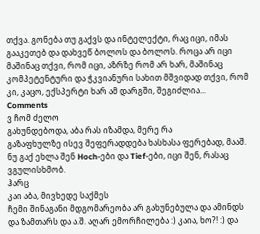თქვა. გონება თუ გაქვს და ინტელექტი, რაც იცი, იმას გააკეთებ და დახვეწ ბოლოს და ბოლოს. როცა არ იცი მაშინაც თქვი, რომ იცი, აზრზე რომ არ ხარ, მაშინაც კომპეტენტური და ჭკვიანური სახით მშვიდად თქვი, რომ კი, კაცო, ექსპერტი ხარ ამ დარგში, შეგიძლია...
Comments
ვ ჩომ ძელო
გახუნდებოდა, აბა რას იზამდა, მერე რა
გაზაფხულზე ისევ შეფერადდება ხასხასა ფერებად, მააშ.
ნუ გაქ ეხლა შენ Hoch-ები და Tief-ები, იცი შენ, რასაც ვგულისხმობ.
ჰარც
კაი აბა, მივხედე საქმეს
ჩემი შინაგანი მდგომარეობა არ გახუნებულა და ამინდს და ზამთარს და ა.შ. აღარ ემორჩილება :) კაია, ხო?! :) და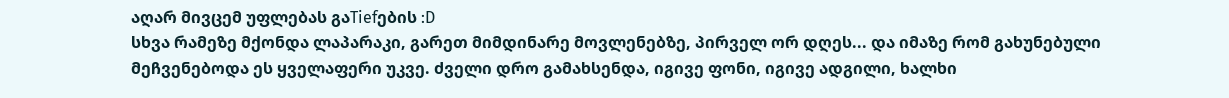აღარ მივცემ უფლებას გაTiefების :D
სხვა რამეზე მქონდა ლაპარაკი, გარეთ მიმდინარე მოვლენებზე, პირველ ორ დღეს... და იმაზე რომ გახუნებული მეჩვენებოდა ეს ყველაფერი უკვე. ძველი დრო გამახსენდა, იგივე ფონი, იგივე ადგილი, ხალხი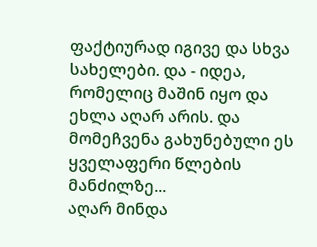ფაქტიურად იგივე და სხვა სახელები. და - იდეა, რომელიც მაშინ იყო და ეხლა აღარ არის. და მომეჩვენა გახუნებული ეს ყველაფერი წლების მანძილზე...
აღარ მინდა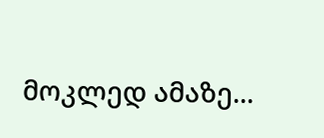მოკლედ ამაზე...